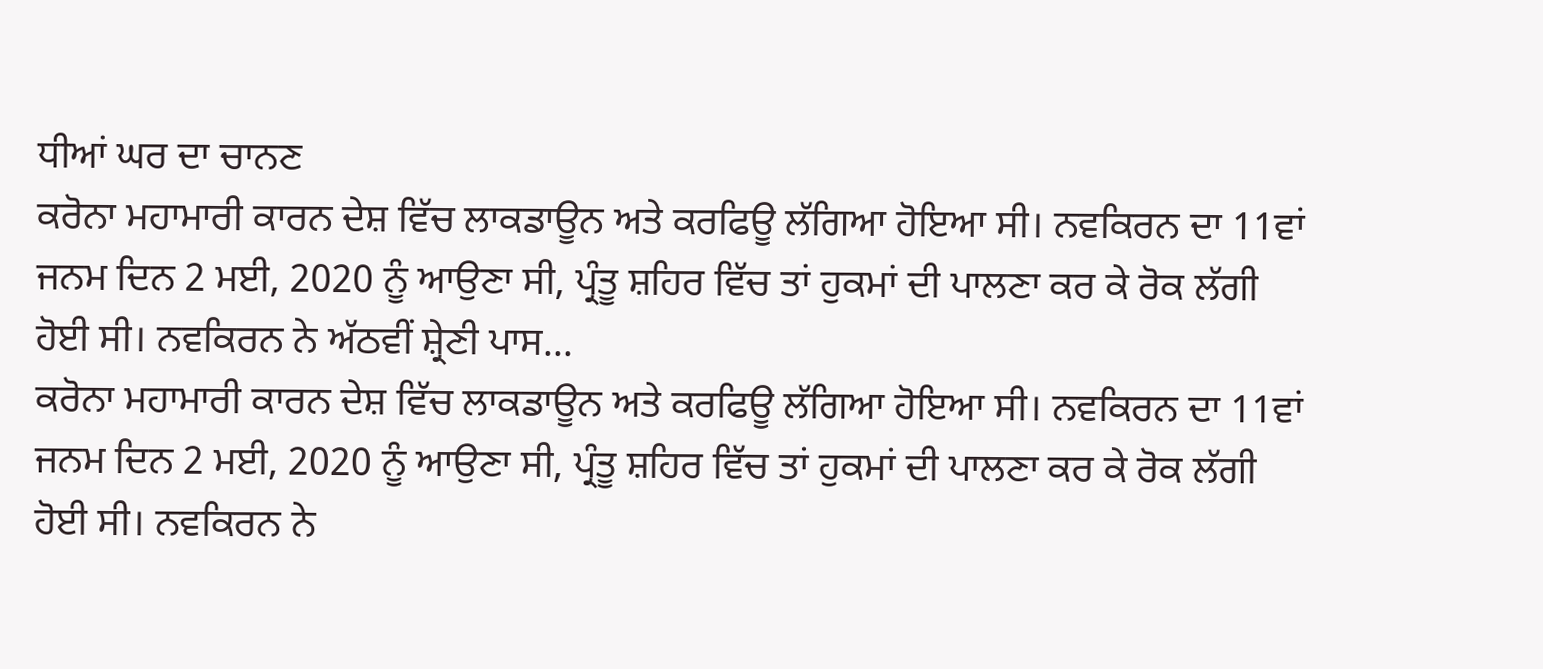ਧੀਆਂ ਘਰ ਦਾ ਚਾਨਣ
ਕਰੋਨਾ ਮਹਾਮਾਰੀ ਕਾਰਨ ਦੇਸ਼ ਵਿੱਚ ਲਾਕਡਾਊਨ ਅਤੇ ਕਰਫਿਊ ਲੱਗਿਆ ਹੋਇਆ ਸੀ। ਨਵਕਿਰਨ ਦਾ 11ਵਾਂ ਜਨਮ ਦਿਨ 2 ਮਈ, 2020 ਨੂੰ ਆਉਣਾ ਸੀ, ਪ੍ਰੰਤੂ ਸ਼ਹਿਰ ਵਿੱਚ ਤਾਂ ਹੁਕਮਾਂ ਦੀ ਪਾਲਣਾ ਕਰ ਕੇ ਰੋਕ ਲੱਗੀ ਹੋਈ ਸੀ। ਨਵਕਿਰਨ ਨੇ ਅੱਠਵੀਂ ਸ਼੍ਰੇਣੀ ਪਾਸ...
ਕਰੋਨਾ ਮਹਾਮਾਰੀ ਕਾਰਨ ਦੇਸ਼ ਵਿੱਚ ਲਾਕਡਾਊਨ ਅਤੇ ਕਰਫਿਊ ਲੱਗਿਆ ਹੋਇਆ ਸੀ। ਨਵਕਿਰਨ ਦਾ 11ਵਾਂ ਜਨਮ ਦਿਨ 2 ਮਈ, 2020 ਨੂੰ ਆਉਣਾ ਸੀ, ਪ੍ਰੰਤੂ ਸ਼ਹਿਰ ਵਿੱਚ ਤਾਂ ਹੁਕਮਾਂ ਦੀ ਪਾਲਣਾ ਕਰ ਕੇ ਰੋਕ ਲੱਗੀ ਹੋਈ ਸੀ। ਨਵਕਿਰਨ ਨੇ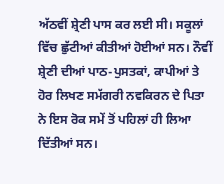ਅੱਠਵੀਂ ਸ਼੍ਰੇਣੀ ਪਾਸ ਕਰ ਲਈ ਸੀ। ਸਕੂਲਾਂ ਵਿੱਚ ਛੁੱਟੀਆਂ ਕੀਤੀਆਂ ਹੋਈਆਂ ਸਨ। ਨੌਵੀਂ ਸ਼੍ਰੇਣੀ ਦੀਆਂ ਪਾਠ-ਪੁਸਤਕਾਂ, ਕਾਪੀਆਂ ਤੇ ਹੋਰ ਲਿਖਣ ਸਮੱਗਰੀ ਨਵਕਿਰਨ ਦੇ ਪਿਤਾ ਨੇ ਇਸ ਰੋਕ ਸਮੇਂ ਤੋਂ ਪਹਿਲਾਂ ਹੀ ਲਿਆ ਦਿੱਤੀਆਂ ਸਨ।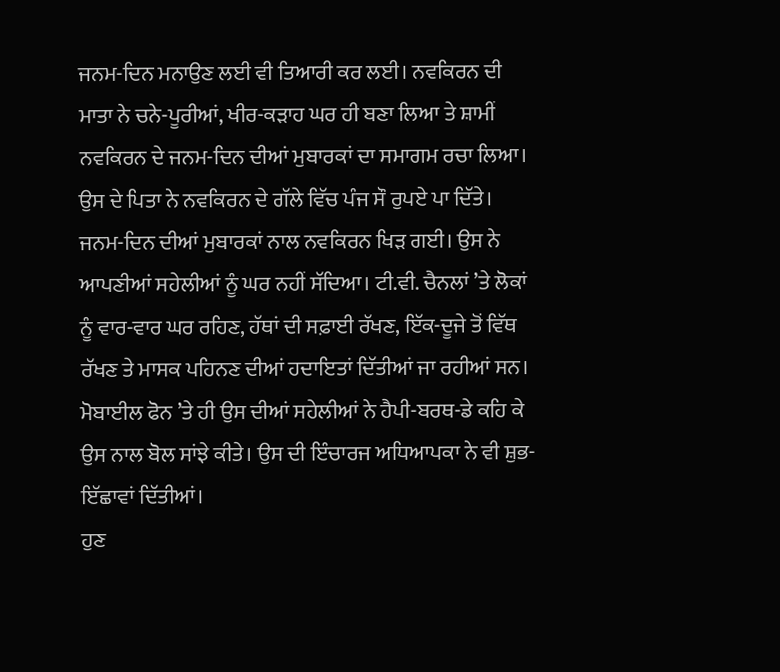ਜਨਮ-ਦਿਨ ਮਨਾਉਣ ਲਈ ਵੀ ਤਿਆਰੀ ਕਰ ਲਈ। ਨਵਕਿਰਨ ਦੀ ਮਾਤਾ ਨੇ ਚਨੇ-ਪੂਰੀਆਂ, ਖੀਰ-ਕੜਾਹ ਘਰ ਹੀ ਬਣਾ ਲਿਆ ਤੇ ਸ਼ਾਮੀਂ ਨਵਕਿਰਨ ਦੇ ਜਨਮ-ਦਿਨ ਦੀਆਂ ਮੁਬਾਰਕਾਂ ਦਾ ਸਮਾਗਮ ਰਚਾ ਲਿਆ। ਉਸ ਦੇ ਪਿਤਾ ਨੇ ਨਵਕਿਰਨ ਦੇ ਗੱਲੇ ਵਿੱਚ ਪੰਜ ਸੌ ਰੁਪਏ ਪਾ ਦਿੱਤੇ। ਜਨਮ-ਦਿਨ ਦੀਆਂ ਮੁਬਾਰਕਾਂ ਨਾਲ ਨਵਕਿਰਨ ਖਿੜ ਗਈ। ਉਸ ਨੇ ਆਪਣੀਆਂ ਸਹੇਲੀਆਂ ਨੂੰ ਘਰ ਨਹੀਂ ਸੱਦਿਆ। ਟੀ.ਵੀ. ਚੈਨਲਾਂ ’ਤੇ ਲੋਕਾਂ ਨੂੰ ਵਾਰ-ਵਾਰ ਘਰ ਰਹਿਣ, ਹੱਥਾਂ ਦੀ ਸਫ਼ਾਈ ਰੱਖਣ, ਇੱਕ-ਦੂਜੇ ਤੋਂ ਵਿੱਥ ਰੱਖਣ ਤੇ ਮਾਸਕ ਪਹਿਨਣ ਦੀਆਂ ਹਦਾਇਤਾਂ ਦਿੱਤੀਆਂ ਜਾ ਰਹੀਆਂ ਸਨ। ਮੋਬਾਈਲ ਫੋਨ ’ਤੇ ਹੀ ਉਸ ਦੀਆਂ ਸਹੇਲੀਆਂ ਨੇ ਹੈਪੀ-ਬਰਥ-ਡੇ ਕਹਿ ਕੇ ਉਸ ਨਾਲ ਬੋਲ ਸਾਂਝੇ ਕੀਤੇ। ਉਸ ਦੀ ਇੰਚਾਰਜ ਅਧਿਆਪਕਾ ਨੇ ਵੀ ਸ਼ੁਭ-ਇੱਛਾਵਾਂ ਦਿੱਤੀਆਂ।
ਹੁਣ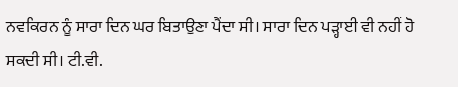ਨਵਕਿਰਨ ਨੂੰ ਸਾਰਾ ਦਿਨ ਘਰ ਬਿਤਾਉਣਾ ਪੈਂਦਾ ਸੀ। ਸਾਰਾ ਦਿਨ ਪੜ੍ਹਾਈ ਵੀ ਨਹੀਂ ਹੋ ਸਕਦੀ ਸੀ। ਟੀ.ਵੀ.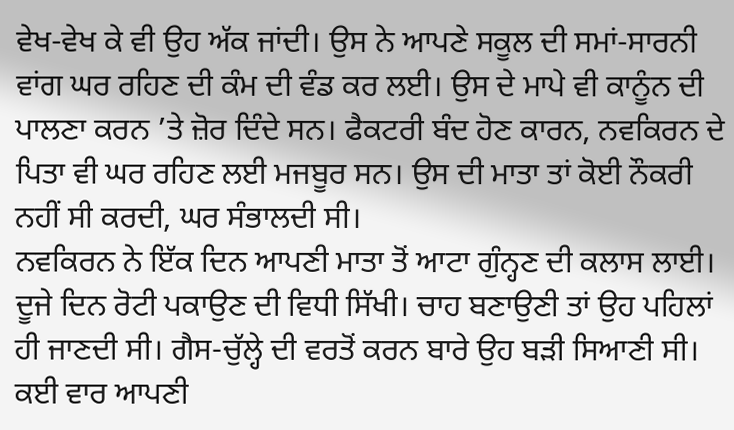ਵੇਖ-ਵੇਖ ਕੇ ਵੀ ਉਹ ਅੱਕ ਜਾਂਦੀ। ਉਸ ਨੇ ਆਪਣੇ ਸਕੂਲ ਦੀ ਸਮਾਂ-ਸਾਰਨੀ ਵਾਂਗ ਘਰ ਰਹਿਣ ਦੀ ਕੰਮ ਦੀ ਵੰਡ ਕਰ ਲਈ। ਉਸ ਦੇ ਮਾਪੇ ਵੀ ਕਾਨੂੰਨ ਦੀ ਪਾਲਣਾ ਕਰਨ ’ਤੇ ਜ਼ੋਰ ਦਿੰਦੇ ਸਨ। ਫੈਕਟਰੀ ਬੰਦ ਹੋਣ ਕਾਰਨ, ਨਵਕਿਰਨ ਦੇ ਪਿਤਾ ਵੀ ਘਰ ਰਹਿਣ ਲਈ ਮਜਬੂਰ ਸਨ। ਉਸ ਦੀ ਮਾਤਾ ਤਾਂ ਕੋਈ ਨੌਕਰੀ ਨਹੀਂ ਸੀ ਕਰਦੀ, ਘਰ ਸੰਭਾਲਦੀ ਸੀ।
ਨਵਕਿਰਨ ਨੇ ਇੱਕ ਦਿਨ ਆਪਣੀ ਮਾਤਾ ਤੋਂ ਆਟਾ ਗੁੰਨ੍ਹਣ ਦੀ ਕਲਾਸ ਲਾਈ। ਦੂਜੇ ਦਿਨ ਰੋਟੀ ਪਕਾਉਣ ਦੀ ਵਿਧੀ ਸਿੱਖੀ। ਚਾਹ ਬਣਾਉਣੀ ਤਾਂ ਉਹ ਪਹਿਲਾਂ ਹੀ ਜਾਣਦੀ ਸੀ। ਗੈਸ-ਚੁੱਲ੍ਹੇ ਦੀ ਵਰਤੋਂ ਕਰਨ ਬਾਰੇ ਉਹ ਬੜੀ ਸਿਆਣੀ ਸੀ। ਕਈ ਵਾਰ ਆਪਣੀ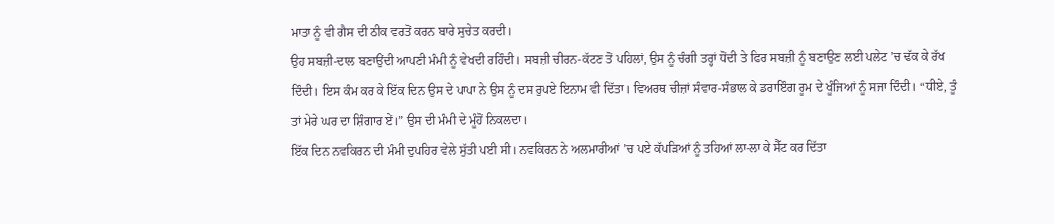ਮਾਤਾ ਨੂੰ ਵੀ ਗੈਸ ਦੀ ਠੀਕ ਵਰਤੋਂ ਕਰਨ ਬਾਰੇ ਸੁਚੇਤ ਕਰਦੀ।
ਉਹ ਸਬਜ਼ੀ-ਦਾਲ ਬਣਾਉਂਦੀ ਆਪਣੀ ਮੰਮੀ ਨੂੰ ਵੇਖਦੀ ਰਹਿੰਦੀ। ਸਬਜ਼ੀ ਚੀਰਨ-ਕੱਟਣ ਤੋਂ ਪਹਿਲਾਂ, ਉਸ ਨੂੰ ਚੰਗੀ ਤਰ੍ਹਾਂ ਧੋਂਦੀ ਤੇ ਫਿਰ ਸਬਜ਼ੀ ਨੂੰ ਬਣਾਉਣ ਲਈ ਪਲੇਟ ’ਚ ਢੱਕ ਕੇ ਰੱਖ ਦਿੰਦੀ। ਇਸ ਕੰਮ ਕਰ ਕੇ ਇੱਕ ਦਿਨ ਉਸ ਦੇ ਪਾਪਾ ਨੇ ਉਸ ਨੂੰ ਦਸ ਰੁਪਏ ਇਨਾਮ ਵੀ ਦਿੱਤਾ। ਵਿਅਰਥ ਚੀਜ਼ਾਂ ਸੰਵਾਰ-ਸੰਭਾਲ ਕੇ ਡਰਾਇੰਗ ਰੂਮ ਦੇ ਖੂੰਜਿਆਂ ਨੂੰ ਸਜਾ ਦਿੰਦੀ। “ਧੀਏ, ਤੂੰ ਤਾਂ ਮੇਰੇ ਘਰ ਦਾ ਸ਼ਿੰਗਾਰ ਏਂ।” ਉਸ ਦੀ ਮੰਮੀ ਦੇ ਮੂੰਹੋਂ ਨਿਕਲਦਾ।
ਇੱਕ ਦਿਨ ਨਵਕਿਰਨ ਦੀ ਮੰਮੀ ਦੁਪਹਿਰ ਵੇਲੇ ਸੁੱਤੀ ਪਈ ਸੀ। ਨਵਕਿਰਨ ਨੇ ਅਲਮਾਰੀਆਂ ’ਚ ਪਏ ਕੱਪੜਿਆਂ ਨੂੰ ਤਹਿਆਂ ਲਾ-ਲਾ ਕੇ ਸੈੱਟ ਕਰ ਦਿੱਤਾ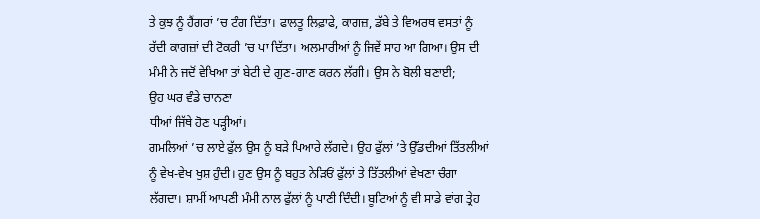ਤੇ ਕੁਝ ਨੂੰ ਹੈਂਗਰਾਂ ’ਚ ਟੰਗ ਦਿੱਤਾ। ਫਾਲਤੂ ਲਿਫ਼ਾਫੇ, ਕਾਗਜ਼, ਡੱਬੇ ਤੇ ਵਿਅਰਥ ਵਸਤਾਂ ਨੂੰ ਰੱਦੀ ਕਾਗਜ਼ਾਂ ਦੀ ਟੋਕਰੀ ’ਚ ਪਾ ਦਿੱਤਾ। ਅਲਮਾਰੀਆਂ ਨੂੰ ਜਿਵੇਂ ਸਾਹ ਆ ਗਿਆ। ਉਸ ਦੀ ਮੰਮੀ ਨੇ ਜਦੋਂ ਵੇਖਿਆ ਤਾਂ ਬੇਟੀ ਦੇ ਗੁਣ-ਗਾਣ ਕਰਨ ਲੱਗੀ। ਉਸ ਨੇ ਬੋਲੀ ਬਣਾਈ;
ਉਹ ਘਰ ਵੰਡੇ ਚਾਨਣਾ
ਧੀਆਂ ਜਿੱਥੇ ਹੋਣ ਪੜ੍ਹੀਆਂ।
ਗਮਲਿਆਂ ’ਚ ਲਾਏ ਫੁੱਲ ਉਸ ਨੂੰ ਬੜੇ ਪਿਆਰੇ ਲੱਗਦੇ। ਉਹ ਫੁੱਲਾਂ ’ਤੇ ਉੱਡਦੀਆਂ ਤਿੱਤਲੀਆਂ ਨੂੰ ਵੇਖ-ਵੇਖ ਖੁਸ਼ ਹੁੰਦੀ। ਹੁਣ ਉਸ ਨੂੰ ਬਹੁਤ ਨੇੜਿਓਂ ਫੁੱਲਾਂ ਤੇ ਤਿੱਤਲੀਆਂ ਵੇਖਣਾ ਚੰਗਾ ਲੱਗਦਾ। ਸ਼ਾਮੀਂ ਆਪਣੀ ਮੰਮੀ ਨਾਲ ਫੁੱਲਾਂ ਨੂੰ ਪਾਣੀ ਦਿੰਦੀ। ਬੂਟਿਆਂ ਨੂੰ ਵੀ ਸਾਡੇ ਵਾਂਗ ਤ੍ਰੇਹ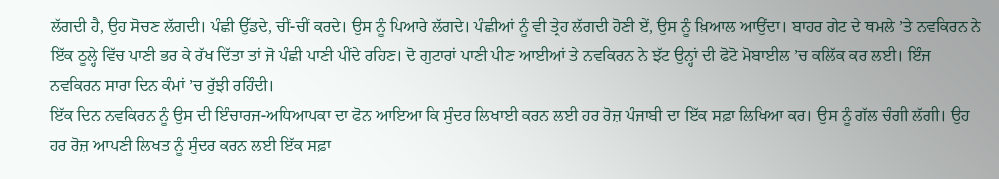ਲੱਗਦੀ ਹੈ, ਉਹ ਸੋਚਣ ਲੱਗਦੀ। ਪੰਛੀ ਉੱਡਦੇ, ਚੀਂ-ਚੀਂ ਕਰਦੇ। ਉਸ ਨੂੰ ਪਿਆਰੇ ਲੱਗਦੇ। ਪੰਛੀਆਂ ਨੂੰ ਵੀ ਤ੍ਰੇਹ ਲੱਗਦੀ ਹੋਣੀ ਏਂ, ਉਸ ਨੂੰ ਖ਼ਿਆਲ ਆਉਂਦਾ। ਬਾਹਰ ਗੇਟ ਦੇ ਥਮਲੇ ’ਤੇ ਨਵਕਿਰਨ ਨੇ ਇੱਕ ਠੂਲ੍ਹੇ ਵਿੱਚ ਪਾਣੀ ਭਰ ਕੇ ਰੱਖ ਦਿੱਤਾ ਤਾਂ ਜੋ ਪੰਛੀ ਪਾਣੀ ਪੀਂਦੇ ਰਹਿਣ। ਦੋ ਗੁਟਾਰਾਂ ਪਾਣੀ ਪੀਣ ਆਈਆਂ ਤੇ ਨਵਕਿਰਨ ਨੇ ਝੱਟ ਉਨ੍ਹਾਂ ਦੀ ਫੋਟੋ ਮੋਬਾਈਲ ’ਚ ਕਲਿੱਕ ਕਰ ਲਈ। ਇੰਜ ਨਵਕਿਰਨ ਸਾਰਾ ਦਿਨ ਕੰਮਾਂ ’ਚ ਰੁੱਝੀ ਰਹਿੰਦੀ।
ਇੱਕ ਦਿਨ ਨਵਕਿਰਨ ਨੂੰ ਉਸ ਦੀ ਇੰਚਾਰਜ-ਅਧਿਆਪਕਾ ਦਾ ਫੋਨ ਆਇਆ ਕਿ ਸੁੰਦਰ ਲਿਖਾਈ ਕਰਨ ਲਈ ਹਰ ਰੋਜ਼ ਪੰਜਾਬੀ ਦਾ ਇੱਕ ਸਫ਼ਾ ਲਿਖਿਆ ਕਰ। ਉਸ ਨੂੰ ਗੱਲ ਚੰਗੀ ਲੱਗੀ। ਉਹ ਹਰ ਰੋਜ਼ ਆਪਣੀ ਲਿਖਤ ਨੂੰ ਸੁੰਦਰ ਕਰਨ ਲਈ ਇੱਕ ਸਫ਼ਾ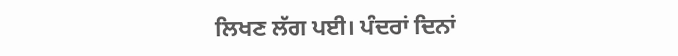ਲਿਖਣ ਲੱਗ ਪਈ। ਪੰਦਰਾਂ ਦਿਨਾਂ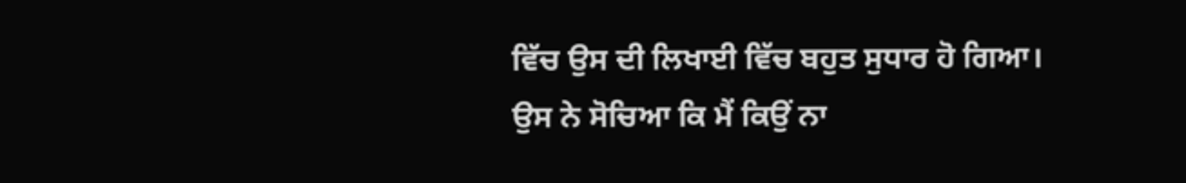ਵਿੱਚ ਉਸ ਦੀ ਲਿਖਾਈ ਵਿੱਚ ਬਹੁਤ ਸੁਧਾਰ ਹੋ ਗਿਆ। ਉਸ ਨੇ ਸੋਚਿਆ ਕਿ ਮੈਂ ਕਿਉਂ ਨਾ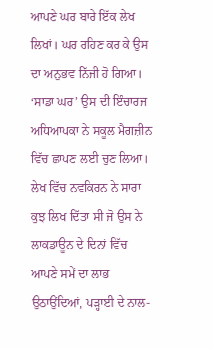ਆਪਣੇ ਘਰ ਬਾਰੇ ਇੱਕ ਲੇਖ ਲਿਖਾਂ। ਘਰ ਰਹਿਣ ਕਰ ਕੇ ਉਸ ਦਾ ਅਨੁਭਵ ਨਿੱਜੀ ਹੋ ਗਿਆ। ‘ਸਾਡਾ ਘਰ’ ਉਸ ਦੀ ਇੰਚਾਰਜ ਅਧਿਆਪਕਾ ਨੇ ਸਕੂਲ ਮੈਗਜ਼ੀਨ ਵਿੱਚ ਛਾਪਣ ਲਈ ਚੁਣ ਲਿਆ। ਲੇਖ ਵਿੱਚ ਨਵਕਿਰਨ ਨੇ ਸਾਰਾ ਕੁਝ ਲਿਖ ਦਿੱਤਾ ਸੀ ਜੋ ਉਸ ਨੇ ਲਾਕਡਾਊਨ ਦੇ ਦਿਨਾਂ ਵਿੱਚ ਆਪਣੇ ਸਮੇਂ ਦਾ ਲਾਭ ਉਠਾਉਂਦਿਆਂ, ਪੜ੍ਹਾਈ ਦੇ ਨਾਲ-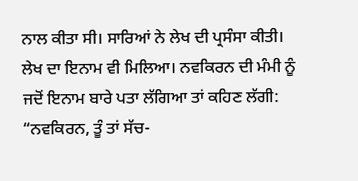ਨਾਲ ਕੀਤਾ ਸੀ। ਸਾਰਿਆਂ ਨੇ ਲੇਖ ਦੀ ਪ੍ਰਸੰਸਾ ਕੀਤੀ। ਲੇਖ ਦਾ ਇਨਾਮ ਵੀ ਮਿਲਿਆ। ਨਵਕਿਰਨ ਦੀ ਮੰਮੀ ਨੂੰ ਜਦੋਂ ਇਨਾਮ ਬਾਰੇ ਪਤਾ ਲੱਗਿਆ ਤਾਂ ਕਹਿਣ ਲੱਗੀ: “ਨਵਕਿਰਨ, ਤੂੰ ਤਾਂ ਸੱਚ-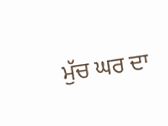ਮੁੱਚ ਘਰ ਦਾ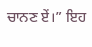ਚਾਨਣ ਏਂ।” ਇਹ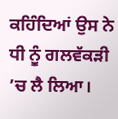ਕਹਿੰਦਿਆਂ ਉਸ ਨੇ ਧੀ ਨੂੰ ਗਲਵੱਕੜੀ ’ਚ ਲੈ ਲਿਆ।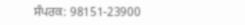ਸੰਪਰਕ: 98151-23900